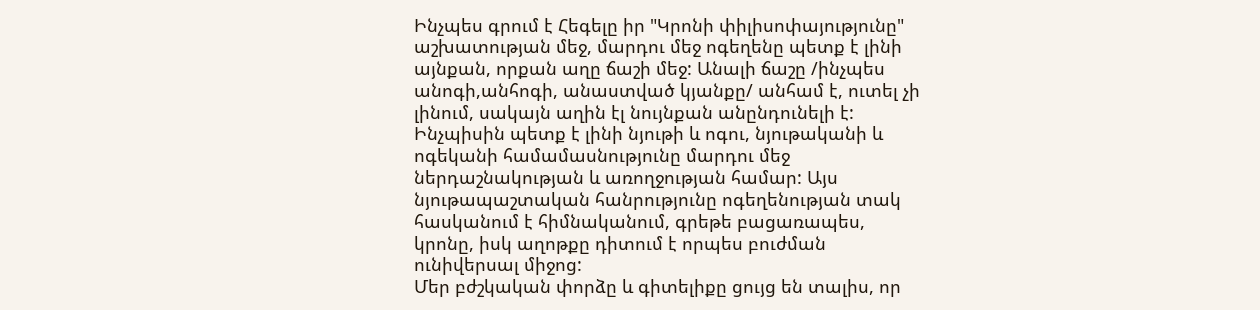Ինչպես գրում է Հեգելը իր "Կրոնի փիլիսոփայությունը" աշխատության մեջ, մարդու մեջ ոգեղենը պետք է լինի այնքան, որքան աղը ճաշի մեջ: Անալի ճաշը /ինչպես անոգի,անհոգի, անաստված կյանքը/ անհամ է, ուտել չի լինում, սակայն աղին էլ նույնքան անընդունելի է: Ինչպիսին պետք է լինի նյութի և ոգու, նյութականի և ոգեկանի համամասնությունը մարդու մեջ ներդաշնակության և առողջության համար: Այս նյութապաշտական հանրությունը ոգեղենության տակ հասկանում է հիմնականում, գրեթե բացառապես, կրոնը, իսկ աղոթքը դիտում է որպես բուժման ունիվերսալ միջոց:
Մեր բժշկական փորձը և գիտելիքը ցույց են տալիս, որ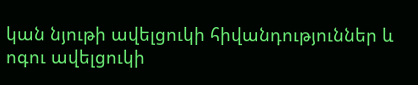կան նյութի ավելցուկի հիվանդություններ և ոգու ավելցուկի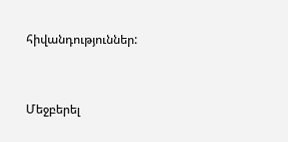հիվանդություններ:


Մեջբերել